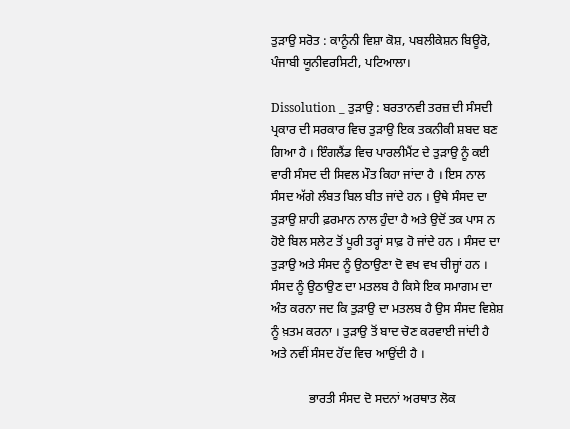ਤੁੜਾਉ ਸਰੋਤ : ਕਾਨੂੰਨੀ ਵਿਸ਼ਾ ਕੋਸ਼, ਪਬਲੀਕੇਸ਼ਨ ਬਿਊਰੋ, ਪੰਜਾਬੀ ਯੂਨੀਵਰਸਿਟੀ, ਪਟਿਆਲਾ।

Dissolution _ ਤੁੜਾਉ : ਬਰਤਾਨਵੀ ਤਰਜ਼ ਦੀ ਸੰਸਦੀ ਪ੍ਰਕਾਰ ਦੀ ਸਰਕਾਰ ਵਿਚ ਤੁੜਾਉ ਇਕ ਤਕਨੀਕੀ ਸ਼ਬਦ ਬਣ ਗਿਆ ਹੈ । ਇੰਗਲੈਂਡ ਵਿਚ ਪਾਰਲੀਮੈਂਟ ਦੇ ਤੁੜਾਉ ਨੂੰ ਕਈ ਵਾਰੀ ਸੰਸਦ ਦੀ ਸਿਵਲ ਮੌਤ ਕਿਹਾ ਜਾਂਦਾ ਹੈ । ਇਸ ਨਾਲ ਸੰਸਦ ਅੱਗੇ ਲੰਬਤ ਬਿਲ ਬੀਤ ਜਾਂਦੇ ਹਨ । ਉਥੇ ਸੰਸਦ ਦਾ ਤੁੜਾਉ ਸ਼ਾਹੀ ਫ਼ਰਮਾਨ ਨਾਲ ਹੁੰਦਾ ਹੈ ਅਤੇ ਉਦੋਂ ਤਕ ਪਾਸ ਨ ਹੋਏ ਬਿਲ ਸਲੇਟ ਤੋਂ ਪੂਰੀ ਤਰ੍ਹਾਂ ਸਾਫ਼ ਹੋ ਜਾਂਦੇ ਹਨ । ਸੰਸਦ ਦਾ ਤੁੜਾਉ ਅਤੇ ਸੰਸਦ ਨੂੰ ਉਠਾਉਣਾ ਦੋ ਵਖ ਵਖ ਚੀਜ੍ਹਾਂ ਹਨ । ਸੰਸਦ ਨੂੰ ਉਠਾਉਣ ਦਾ ਮਤਲਬ ਹੈ ਕਿਸੇ ਇਕ ਸਮਾਗਮ ਦਾ ਅੰਤ ਕਰਨਾ ਜਦ ਕਿ ਤੁੜਾਉ ਦਾ ਮਤਲਬ ਹੈ ਉਸ ਸੰਸਦ ਵਿਸ਼ੇਸ਼ ਨੂੰ ਖ਼ਤਮ ਕਰਨਾ । ਤੁੜਾਉ ਤੋਂ ਬਾਦ ਚੋਣ ਕਰਵਾਈ ਜਾਂਦੀ ਹੈ ਅਤੇ ਨਵੀਂ ਸੰਸਦ ਹੋਂਦ ਵਿਚ ਆਉਂਦੀ ਹੈ ।

            ਭਾਰਤੀ ਸੰਸਦ ਦੋ ਸਦਨਾਂ ਅਰਥਾਤ ਲੋਕ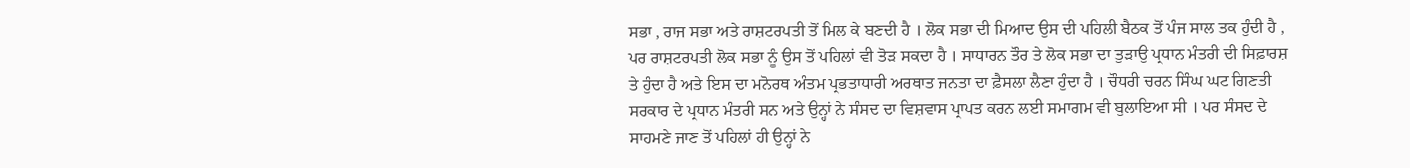ਸਭਾ , ਰਾਜ ਸਭਾ ਅਤੇ ਰਾਸ਼ਟਰਪਤੀ ਤੋਂ ਮਿਲ ਕੇ ਬਣਦੀ ਹੈ । ਲੋਕ ਸਭਾ ਦੀ ਮਿਆਦ ਉਸ ਦੀ ਪਹਿਲੀ ਬੈਠਕ ਤੋਂ ਪੰਜ ਸਾਲ ਤਕ ਹੁੰਦੀ ਹੈ , ਪਰ ਰਾਸ਼ਟਰਪਤੀ ਲੋਕ ਸਭਾ ਨੂੰ ਉਸ ਤੋਂ ਪਹਿਲਾਂ ਵੀ ਤੋੜ ਸਕਦਾ ਹੈ । ਸਾਧਾਰਨ ਤੌਰ ਤੇ ਲੋਕ ਸਭਾ ਦਾ ਤੁੜਾਉ ਪ੍ਰਧਾਨ ਮੰਤਰੀ ਦੀ ਸਿਫ਼ਾਰਸ਼ ਤੇ ਹੁੰਦਾ ਹੈ ਅਤੇ ਇਸ ਦਾ ਮਨੋਰਥ ਅੰਤਮ ਪ੍ਰਭਤਾਧਾਰੀ ਅਰਥਾਤ ਜਨਤਾ ਦਾ ਫ਼ੈਸਲਾ ਲੈਣਾ ਹੁੰਦਾ ਹੈ । ਚੌਧਰੀ ਚਰਨ ਸਿੰਘ ਘਟ ਗਿਣਤੀ ਸਰਕਾਰ ਦੇ ਪ੍ਰਧਾਨ ਮੰਤਰੀ ਸਨ ਅਤੇ ਉਨ੍ਹਾਂ ਨੇ ਸੰਸਦ ਦਾ ਵਿਸ਼ਵਾਸ ਪ੍ਰਾਪਤ ਕਰਨ ਲਈ ਸਮਾਗਮ ਵੀ ਬੁਲਾਇਆ ਸੀ । ਪਰ ਸੰਸਦ ਦੇ ਸਾਹਮਣੇ ਜਾਣ ਤੋਂ ਪਹਿਲਾਂ ਹੀ ਉਨ੍ਹਾਂ ਨੇ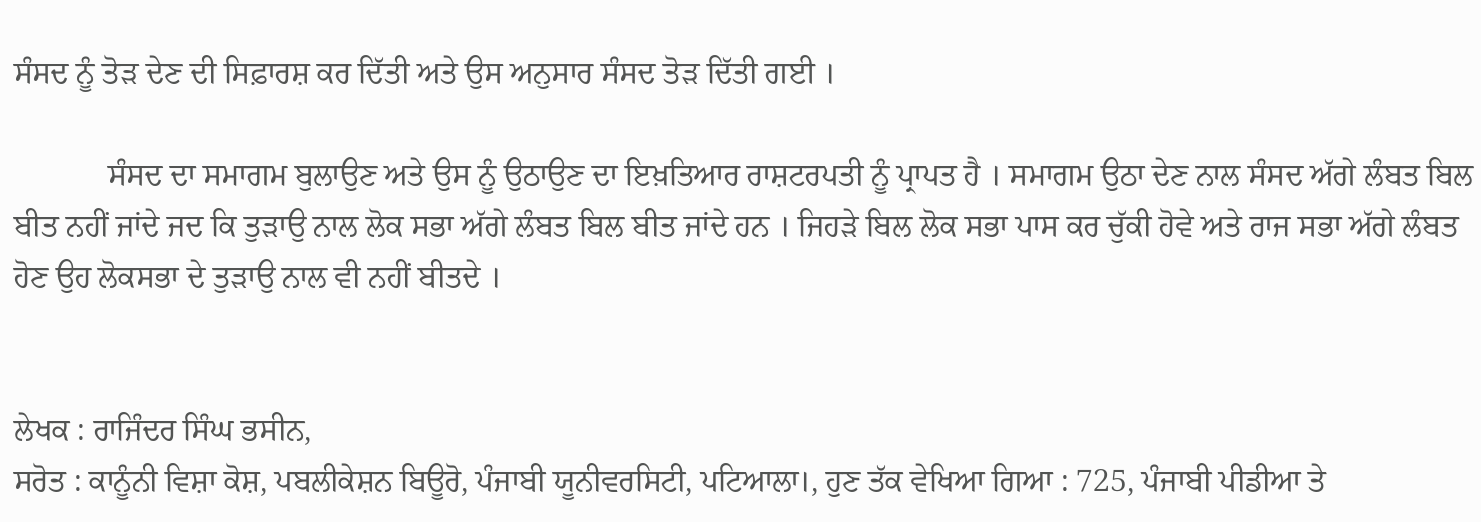ਸੰਸਦ ਨੂੰ ਤੋੜ ਦੇਣ ਦੀ ਸਿਫ਼ਾਰਸ਼ ਕਰ ਦਿੱਤੀ ਅਤੇ ਉਸ ਅਨੁਸਾਰ ਸੰਸਦ ਤੋੜ ਦਿੱਤੀ ਗਈ ।

            ਸੰਸਦ ਦਾ ਸਮਾਗਮ ਬੁਲਾਉਣ ਅਤੇ ਉਸ ਨੂੰ ਉਠਾਉਣ ਦਾ ਇਖ਼ਤਿਆਰ ਰਾਸ਼ਟਰਪਤੀ ਨੂੰ ਪ੍ਰਾਪਤ ਹੈ । ਸਮਾਗਮ ਉਠਾ ਦੇਣ ਨਾਲ ਸੰਸਦ ਅੱਗੇ ਲੰਬਤ ਬਿਲ ਬੀਤ ਨਹੀਂ ਜਾਂਦੇ ਜਦ ਕਿ ਤੁੜਾਉ ਨਾਲ ਲੋਕ ਸਭਾ ਅੱਗੇ ਲੰਬਤ ਬਿਲ ਬੀਤ ਜਾਂਦੇ ਹਨ । ਜਿਹੜੇ ਬਿਲ ਲੋਕ ਸਭਾ ਪਾਸ ਕਰ ਚੁੱਕੀ ਹੋਵੇ ਅਤੇ ਰਾਜ ਸਭਾ ਅੱਗੇ ਲੰਬਤ ਹੋਣ ਉਹ ਲੋਕਸਭਾ ਦੇ ਤੁੜਾਉ ਨਾਲ ਵੀ ਨਹੀਂ ਬੀਤਦੇ ।


ਲੇਖਕ : ਰਾਜਿੰਦਰ ਸਿੰਘ ਭਸੀਨ,
ਸਰੋਤ : ਕਾਨੂੰਨੀ ਵਿਸ਼ਾ ਕੋਸ਼, ਪਬਲੀਕੇਸ਼ਨ ਬਿਊਰੋ, ਪੰਜਾਬੀ ਯੂਨੀਵਰਸਿਟੀ, ਪਟਿਆਲਾ।, ਹੁਣ ਤੱਕ ਵੇਖਿਆ ਗਿਆ : 725, ਪੰਜਾਬੀ ਪੀਡੀਆ ਤੇ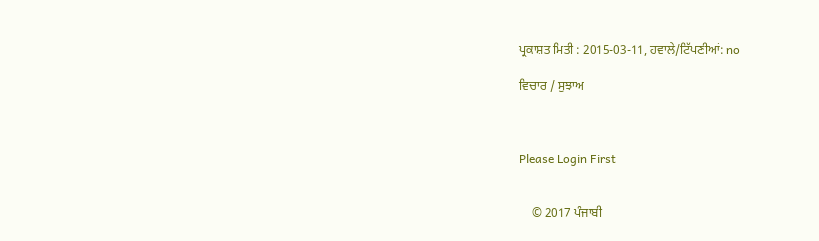ਪ੍ਰਕਾਸ਼ਤ ਮਿਤੀ : 2015-03-11, ਹਵਾਲੇ/ਟਿੱਪਣੀਆਂ: no

ਵਿਚਾਰ / ਸੁਝਾਅ



Please Login First


    © 2017 ਪੰਜਾਬੀ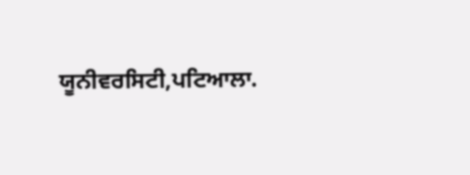ਯੂਨੀਵਰਸਿਟੀ,ਪਟਿਆਲਾ.